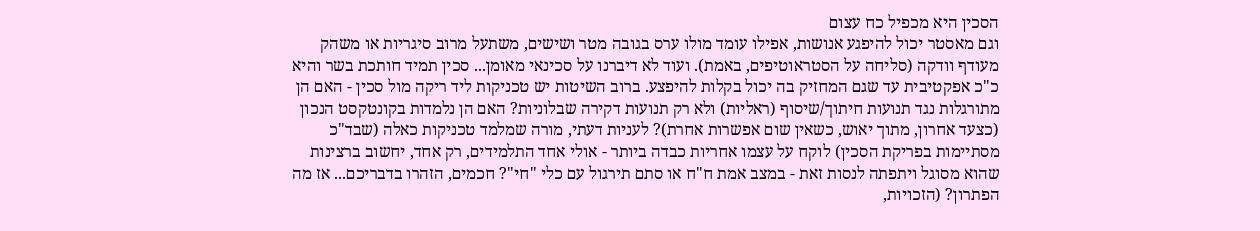הסכין היא מכפיל כח עצום
וגם מאסטר יכול להיפגע אנושות, אפילו עומד מולו ערס בגובה מטר ושישים, משתעל מרוב סיגריות או משהק מעודף וודקה (סליחה על הסטראוטיפים, באמת). ועוד לא דיברנו על סכינאי מאומן... סכין תמיד חותכת בשר והיא כ"כ אפקטיבית עד שגם המחזיק בה יכול בקלות להיפצע. ברוב השיטות יש טכניקות ליד ריקה מול סכין - האם הן מתורגלות נגד תנועות חיתוך/שיסוף (ראליות) ולא רק תנועות דקירה שבלוניות? האם הן נלמדות בקונטקסט הנכון (כצעד אחרון, מתוך יאוש, כשאין שום אפשרות אחרת)? לעניות דעתי, מורה שמלמד טכניקות כאלה (שבד"כ מסתיימות בפריקת הסכין) לוקח על עצמו אחריות כבדה ביותר - אולי אחד התלמידים, רק אחד, יחשוב ברצינות שהוא מסוגל ויתפתה לנסות זאת - במצב אמת ח"ח או סתם תירגול עם כלי "חי"? חכמים, הזהרו בדבריכם... אז מה הפתרון? (הזכויות,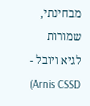מבחינתי, שמורות לגיא ויובל - Arnis CSSD)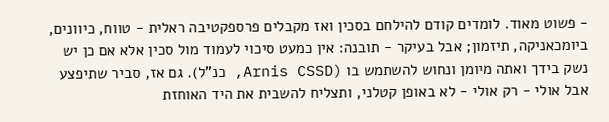- פשוט מאוד. לומדים קודם להילחם בסכין ואז מקבלים פרספקטיבה ראלית - טווח, כיוונים, ביומכאניקה, תיזמון; אבל בעיקר - תובנה: אין כמעט סיכוי לעמוד מול סכין אלא אם כן יש נשק בידך ואתה מיומן ונחוש להשתמש בו (Arnis CSSD, כנ"ל). גם אז, סביר שתיפצע אבל אולי - רק אולי - לא באופן קטלני, ותצליח להשבית את היד האוחזת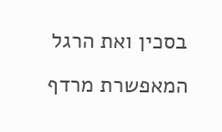בסכין ואת הרגל המאפשרת מרדף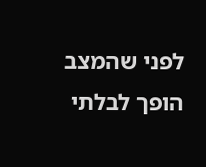לפני שהמצב הופך לבלתי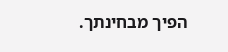הפיך מבחינתך.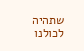שתהיה לכולנו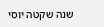שנה שקטה יוסי